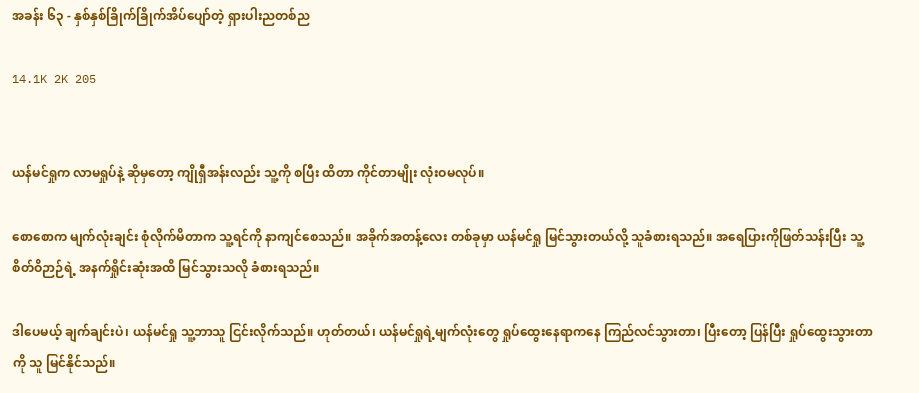အခန်း ၆၃ - နှစ်နှစ်ခြိုက်ခြိုက်အိပ်ပျော်တဲ့ ရှားပါးညတစ်ည

14.1K 2K 205


ယန်မင်ရှုက လာမရှုပ်နဲ့ ဆိုမှတော့ ကျိုရှီအန်းလည်း သူ့ကို စပြီး ထိတာ ကိုင်တာမျိုး လုံးဝမလုပ်။

စောစောက မျက်လုံးချင်း စုံလိုက်မိတာက သူ့ရင်ကို နာကျင်စေသည်။ အခိုက်အတန့်လေး တစ်ခုမှာ ယန်မင်ရှု မြင်သွားတယ်လို့ သူခံစားရသည်။ အရေပြားကိုဖြတ်သန်းပြီး သူ့စိတ်ဝိဉာဉ်ရဲ့ အနက်ရှိုင်းဆုံးအထိ မြင်သွားသလို ခံစားရသည်။

ဒါပေမယ့် ချက်ချင်းပဲ၊ ယန်မင်ရှု သူ့ဘာသူ ငြင်းလိုက်သည်။ ဟုတ်တယ်၊ ယန်မင်ရှုရဲ့မျက်လုံးတွေ ရှုပ်ထွေးနေရာကနေ ကြည်လင်သွားတာ၊ ပြီးတော့ ပြန်ပြီး ရှုပ်ထွေးသွားတာကို သူ မြင်နိုင်သည်။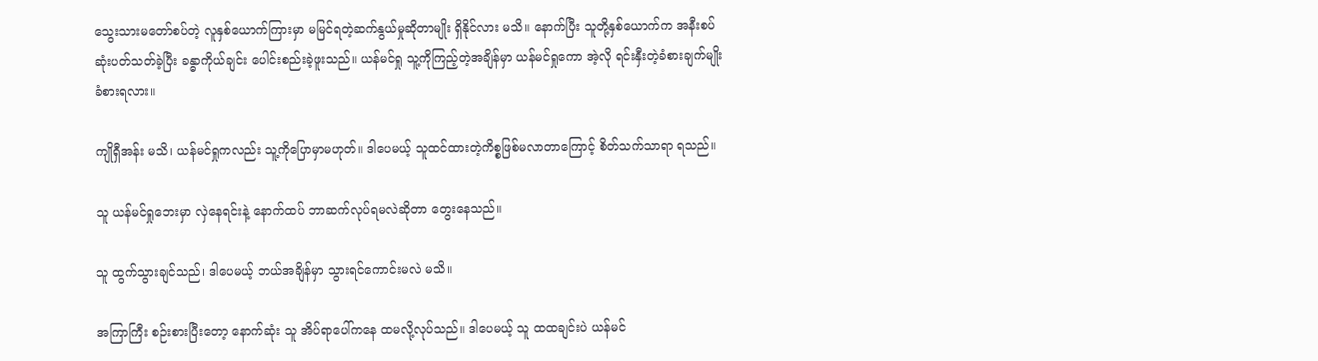သွေးသားမတော်စပ်တဲ့ လူနှစ်ယောက်ကြားမှာ မမြင်ရတဲ့ဆက်နွယ်မှုဆိုတာမျိုး ရှိနိုင်လား မသိ။ နောက်ပြီး သူတို့နှစ်ယောက်က အနီးစပ်ဆုံးပတ်သတ်ခဲ့ပြီး ခန္ဓာကိုယ်ချင်း ပေါင်းစည်းခဲ့ဖူးသည်။ ယန်မင်ရှု သူ့ကိုကြည့်တဲ့အချိန်မှာ ယန်မင်ရှုကော အဲ့လို ရင်းနှီးတဲ့ခံစားချက်မျိုး ခံစားရလား။

ကျိုရှီအန်း မသိ၊ ယန်မင်ရှုကလည်း သူ့ကိုပြောမှာမဟုတ်။ ဒါပေမယ့် သူထင်ထားတဲ့ကိစ္စဖြစ်မလာတာကြောင့် စိတ်သက်သာရာ ရသည်။

သူ ယန်မင်ရှုဘေးမှာ လှဲနေရင်းနဲ့ နောက်ထပ် ဘာဆက်လုပ်ရမလဲဆိုတာ တွေးနေသည်။

သူ ထွက်သွားချင်သည်၊ ဒါပေမယ့် ဘယ်အချိန်မှာ သွားရင်ကောင်းမလဲ မသိ။

အကြာကြီး စဉ်းစားပြီးတော့ နောက်ဆုံး သူ အိပ်ရာပေါ်ကနေ ထမလို့လုပ်သည်။ ဒါပေမယ့် သူ ထထချင်းပဲ ယန်မင်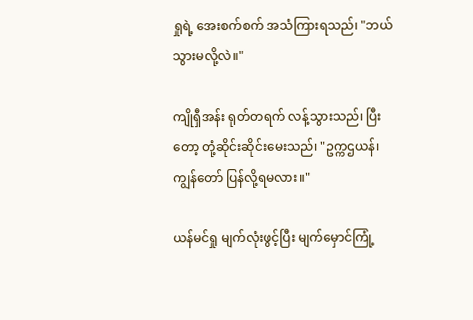ရှုရဲ့ အေးစက်စက် အသံကြားရသည်၊ "ဘယ်သွားမလို့လဲ။"

ကျိုရှီအန်း ရုတ်တရက် လန့်သွားသည်၊ ပြီးတော့ တုံ့ဆိုင်းဆိုင်းမေးသည်၊ "ဥက္ကဌယန်၊ ကျွန်တော် ပြန်လို့ရမလား။"

ယန်မင်ရှု မျက်လုံးဖွင့်ပြီး မျက်မှောင်ကြုံ့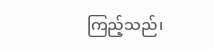ကြည့်သည်၊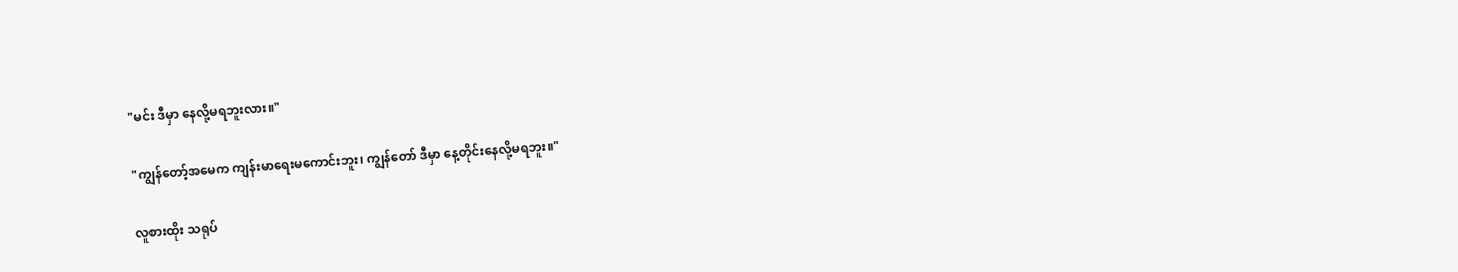"မင်း ဒီမှာ နေလို့မရဘူးလား။"

"ကျွန်တော့်အမေက ကျန်းမာရေးမကောင်းဘူး၊ ကျွန်တော် ဒီမှာ နေ့တိုင်းနေလို့မရဘူး။"

လူစားထိုး သရုပ်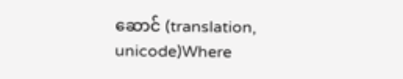ဆောင် (translation, unicode)Where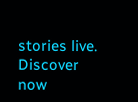stories live. Discover now